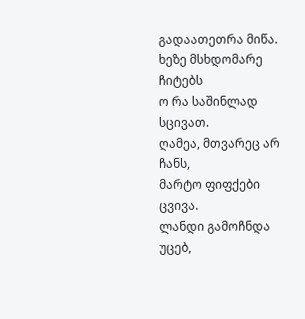გადაათეთრა მიწა.
ხეზე მსხდომარე ჩიტებს
ო რა საშინლად სცივათ.
ღამეა, მთვარეც არ ჩანს,
მარტო ფიფქები ცვივა.
ლანდი გამოჩნდა უცებ,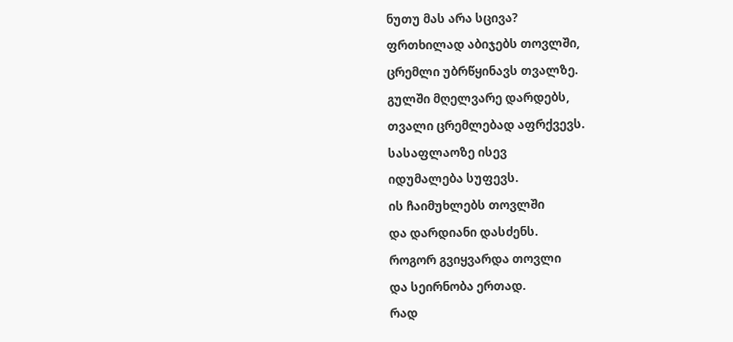ნუთუ მას არა სცივა?
ფრთხილად აბიჯებს თოვლში,
ცრემლი უბრწყინავს თვალზე.
გულში მღელვარე დარდებს,
თვალი ცრემლებად აფრქვევს.
სასაფლაოზე ისევ
იდუმალება სუფევს.
ის ჩაიმუხლებს თოვლში
და დარდიანი დასძენს.
როგორ გვიყვარდა თოვლი
და სეირნობა ერთად.
რად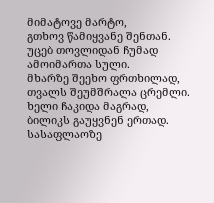მიმატოვე მარტო,
გთხოვ წამიყვანე შენთან.
უცებ თოვლიდან ჩუმად
ამოიმართა სული.
მხარზე შეეხო ფრთხილად,
თვალს შეუმშრალა ცრემლი.
ხელი ჩაკიდა მაგრად,
ბილიკს გაუყვნენ ერთად.
სასაფლაოზე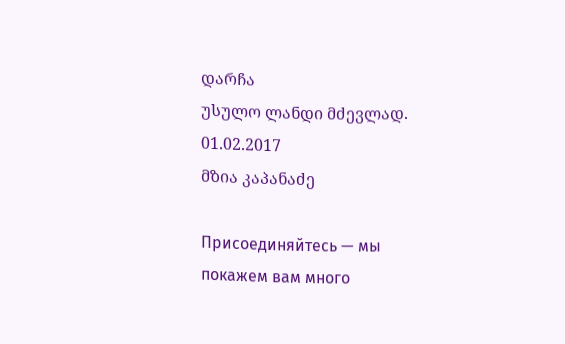დარჩა
უსულო ლანდი მძევლად.
01.02.2017
მზია კაპანაძე

Присоединяйтесь — мы покажем вам много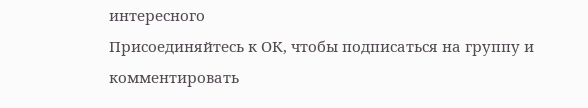интересного
Присоединяйтесь к ОК, чтобы подписаться на группу и комментировать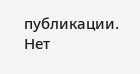публикации.
Нет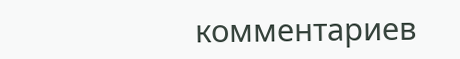комментариев